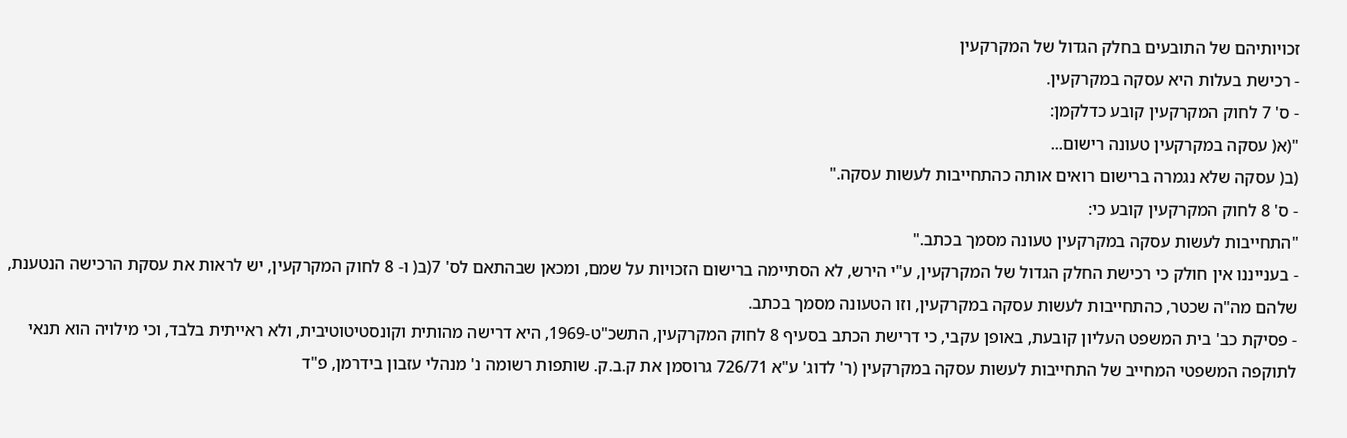זכויותיהם של התובעים בחלק הגדול של המקרקעין
- רכישת בעלות היא עסקה במקרקעין.
- ס' 7 לחוק המקרקעין קובע כדלקמן:
"(א( עסקה במקרקעין טעונה רישום...
(ב( עסקה שלא נגמרה ברישום רואים אותה כהתחייבות לעשות עסקה."
- ס' 8 לחוק המקרקעין קובע כי:
"התחייבות לעשות עסקה במקרקעין טעונה מסמך בכתב."
- בענייננו אין חולק כי רכישת החלק הגדול של המקרקעין, ע"י הירש, לא הסתיימה ברישום הזכויות על שמם, ומכאן שבהתאם לס' 7(ב( ו- 8 לחוק המקרקעין, יש לראות את עסקת הרכישה הנטענת, שלהם מה"ה שכטר, כהתחייבות לעשות עסקה במקרקעין, וזו הטעונה מסמך בכתב.
- פסיקת כב' בית המשפט העליון קובעת, באופן עקבי, כי דרישת הכתב בסעיף 8 לחוק המקרקעין, התשכ"ט-1969, היא דרישה מהותית וקונסטיטוטיבית, ולא ראייתית בלבד, וכי מילויה הוא תנאי לתוקפה המשפטי המחייב של התחייבות לעשות עסקה במקרקעין (ר' לדוג' ע"א 726/71 גרוסמן את ק.ב.ק. שותפות רשומה נ' מנהלי עזבון בידרמן, פ"ד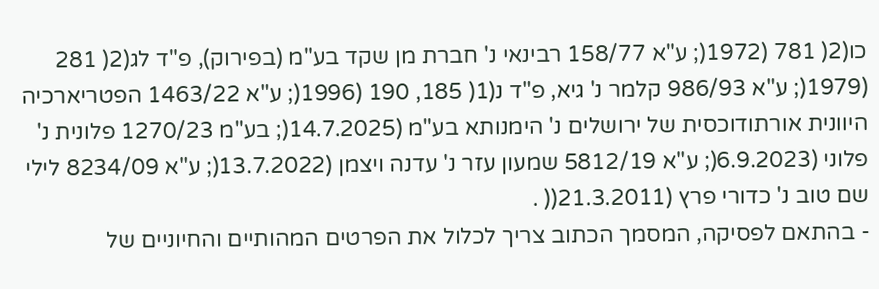כו(2( 781 (1972(; ע"א 158/77 רבינאי נ' חברת מן שקד בע"מ (בפירוק), פ"ד לג(2( 281 (1979(; ע"א 986/93 קלמר נ' גיא, פ"ד נ(1( 185, 190 (1996(; ע"א 1463/22 הפטריארכיה היוונית אורתודוכסית של ירושלים נ' הימנותא בע"מ (14.7.2025(; בע"מ 1270/23 פלונית נ' פלוני (6.9.2023(; ע"א 5812/19 שמעון עזר נ' עדנה ויצמן (13.7.2022(; ע"א 8234/09 לילי שם טוב נ' כדורי פרץ (21.3.2011(( .
- בהתאם לפסיקה, המסמך הכתוב צריך לכלול את הפרטים המהותיים והחיוניים של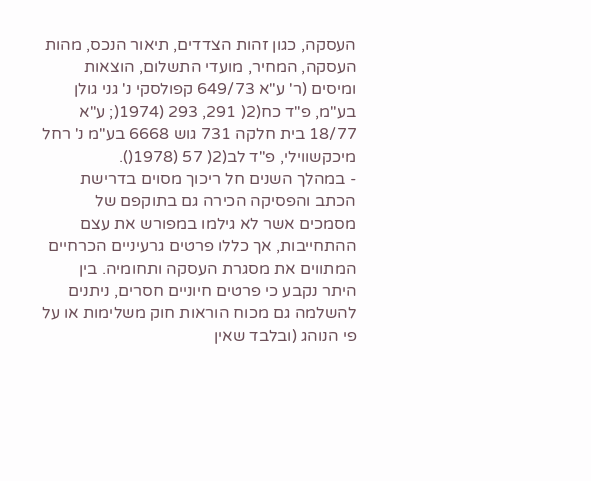העסקה, כגון זהות הצדדים, תיאור הנכס, מהות העסקה, המחיר, מועדי התשלום, הוצאות ומיסים (ר' ע"א 649/73 קפולסקי נ' גני גולן בע"מ, פ"ד כח(2( 291, 293 (1974(; ע"א 18/77 בית חלקה 731 גוש 6668 בע"מ נ' רחל מיכקשווילי, פ"ד לב(2( 57 (1978().
- במהלך השנים חל ריכוך מסוים בדרישת הכתב והפסיקה הכירה גם בתוקפם של מסמכים אשר לא גילמו במפורש את עצם ההתחייבות, אך כללו פרטים גרעיניים הכרחיים המתווים את מסגרת העסקה ותחומיה. בין היתר נקבע כי פרטים חיוניים חסרים, ניתנים להשלמה גם מכוח הוראות חוק משלימות או על פי הנוהג (ובלבד שאין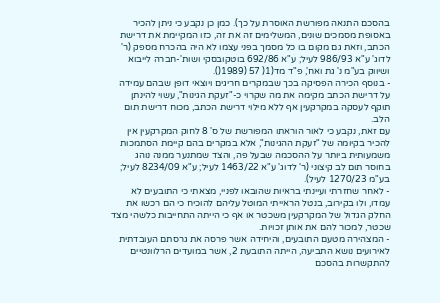בהסכם התנאה מפורשת האוסרת על כך). כמן כן נקבע כי ניתן להכיר באסופת מסמכים שונים, המשלימים זה את זה, כזו המקיימת את דרישת הכתב, וזאת גם מקום בו כל מסמך בפני עצמו לא היה בהכרח מספק (ר' לדוג' ע"א 986/93 לעיל; ע"א 692/86 בוטקובסקי ושות'-חברה לייבוא ושיווק בע"מ נ' גת ואח', פ"ד מד(1( 57 (1989().
- בנוסף הכירה הפסיקה בכך שבמקרים חריגים ויוצאי דופן שבהם עמידה על דרישת הכתב מקימה את מה שקרוי כ-"זעקת הגינות", עשוי להינתן תוקף לעסקה במקרקעין אף ללא מילוי דרישת הכתב, מכוח דרישת תום הלב.
עם זאת, נקבע כי לאור הוראתו המפורשת של ס' 8 לחוק המקרקעין אין להכיר בקיומה של "זעקת ההגינות", אלא במקרים בהם קיימת הסתמכות משמעותית ביותר על ההסכמה שבעל פה, והצד שמתנער ממנה נוהג בחוסר תום לב קיצוני (ר' לדוג' ע"א 1463/22 לעיל; ע"א 8234/09 לעיל; בע"מ 1270/23 לעיל).
- לאחר שחזרתי ועיינתי בראיות שהובאו לפניי, מצאתי כי התובעים לא עמדו, ולו בקירוב, בנטל הראייתי המוטל עליהם להוכיח כי הם רכשו את החלק הגדול של המקרקעין משכטר או אף כי הייתה התחייבות כלשהי מצד שכטר, למכור להם את אותן זכויות.
- המצהירה מטעם התובעים, והיחידה אשר פרסה את גרסתם העובדתית לאירועים נושא התביעה, הייתה התובעת 2, אשר במועדים הרלוונטיים להתקשרות בהסכם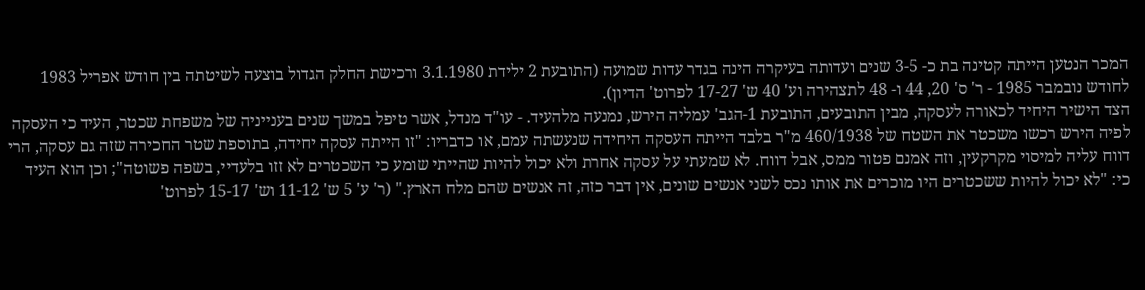המכר הנטען הייתה קטינה בת כ- 3-5 שנים ועדותה בעיקרה הינה בגדר עדות שמועה (התובעת 2 ילידת 3.1.1980 ורכישת החלק הגדול בוצעה לשיטתה בין חודש אפריל 1983 לחודש נובמבר 1985 - ר' ס' 20, 44 ו- 48 לתצהירה וע' 40 ש' 17-27 לפרוט' הדיון).
הצד הישיר היחיד לכאורה לעסקה, מבין התובעים, התובעת 1-הגב' עמליה הירש, נמנעה מלהעיד. - עו"ד מנדל, אשר טיפל במשך שנים בענייניה של משפחת שכטר, העיד כי העסקה לפיה הירש רכשו משכטר את השטח של 460/1938 מ"ר בלבד הייתה העסקה היחידה שנעשתה עמם, או כדבריו: "זו הייתה עסקה יחידה, בתוספת שטר החכירה שזה גם עסקה, הרי דווח עליה למיסוי מקרקעין, וזה אמנם פטור ממס, אבל דווח. לא שמעתי על עסקה אחרת ולא יכול להיות שהייתי שומע כי השכטרים לא זזו בלעדיי, בשפה פשוטה"; וכן הוא העיד כי: "לא יכול להיות ששכטרים היו מוכרים את אותו נכס לשני אנשים שונים, אין דבר כזה, זה אנשים שהם מלח הארץ." (ר' ע' 5 ש' 11-12 וש' 15-17 לפרוט'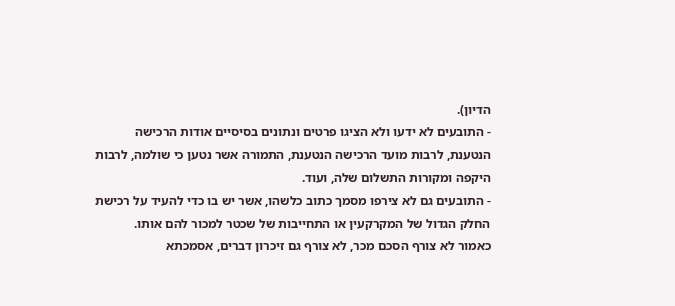הדיון).
- התובעים לא ידעו ולא הציגו פרטים ונתונים בסיסיים אודות הרכישה הנטענת, לרבות מועד הרכישה הנטענת, התמורה אשר נטען כי שולמה, לרבות היקפה ומקורות התשלום שלה, ועוד.
- התובעים גם לא צירפו מסמך כתוב כלשהו, אשר יש בו כדי להעיד על רכישת החלק הגדול של המקרקעין או התחייבות של שכטר למכור להם אותו.
כאמור לא צורף הסכם מכר, לא צורף גם זיכרון דברים, אסמכתא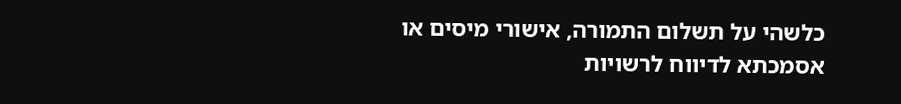כלשהי על תשלום התמורה, אישורי מיסים או אסמכתא לדיווח לרשויות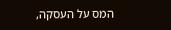המס על העסקה,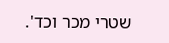שטרי מכר וכד'.